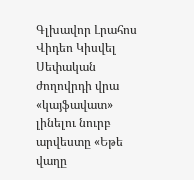Գլխավոր Լրահոս Վիդեո Կիսվել
Սեփական ժողովրդի վրա «կայֆավատ» լինելու նուրբ արվեստը «Եթե վաղը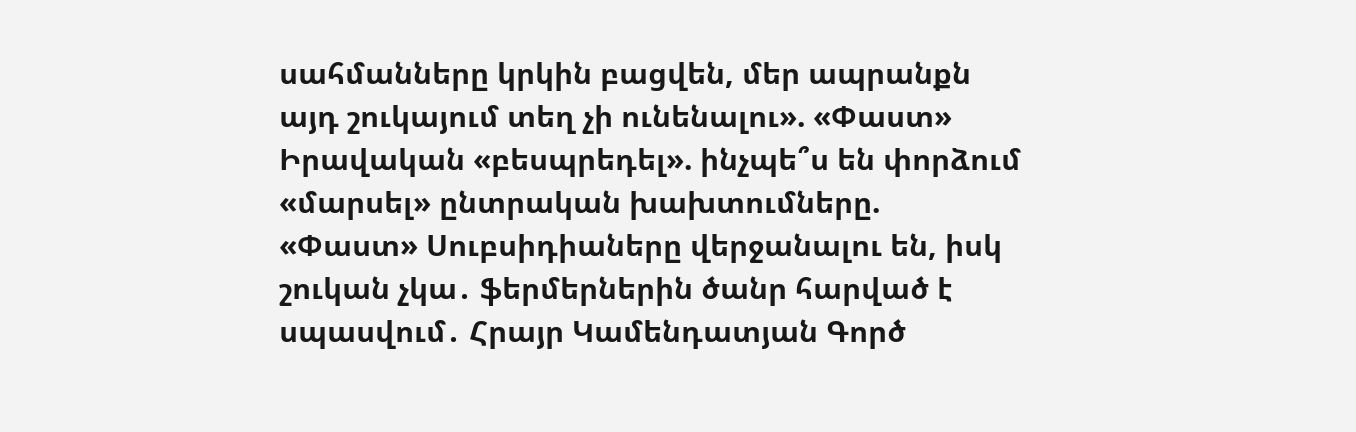սահմանները կրկին բացվեն, մեր ապրանքն այդ շուկայում տեղ չի ունենալու». «Փաստ» Իրավական «բեսպրեդել». ինչպե՞ս են փորձում «մարսել» ընտրական խախտումները. «Փաստ» Սուբսիդիաները վերջանալու են, իսկ շուկան չկա․ ֆերմերներին ծանր հարված է սպասվում․ Հրայր Կամենդատյան Գործ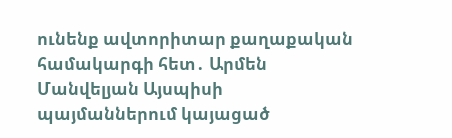ունենք ավտորիտար քաղաքական համակարգի հետ․ Արմեն Մանվելյան Այսպիսի պայմաններում կայացած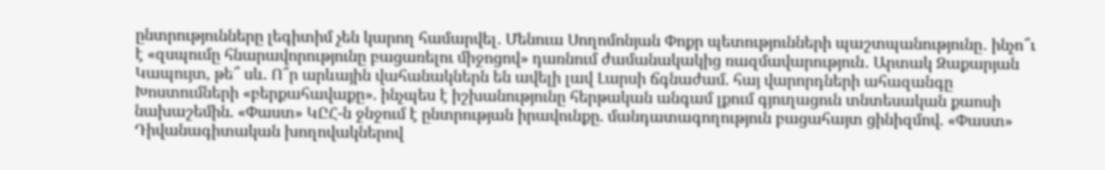ընտրությունները լեգիտիմ չեն կարող համարվել․ Մենուա Սողոմոնյան Փոքր պետությունների պաշտպանությունը․ ինչո՞ւ է «զսպումը հնարավորությունը բացառելու միջոցով» դառնում ժամանակակից ռազմավարություն․ Արտակ Զաքարյան Կապույտ, թե՞ սև. Ո՞ր արևային վահանակներն են ավելի լավ Լարսի ճգնաժամ. հայ վարորդների ահազանգը Խոստումների «բերքահավաքը». ինչպես է իշխանությունը հերթական անգամ լքում գյուղացուն տնտեսական քաոսի նախաշեմին. «Փաստ» ԿԸՀ-ն ջնջում է ընտրության իրավունքը. մանդատագողություն բացահայտ ցինիզմով. «Փաստ» Դիվանագիտական խողովակներով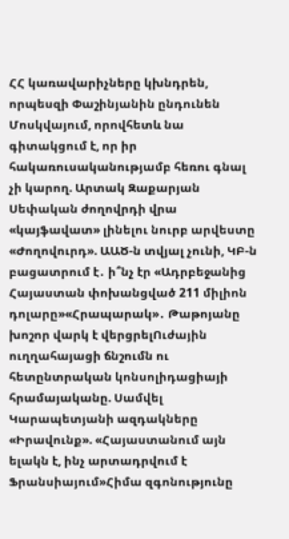ՀՀ կառավարիչները կխնդրեն, որպեսզի Փաշինյանին ընդունեն Մոսկվայում, որովհետև նա գիտակցում է, որ իր հակառուսականությամբ հեռու գնալ չի կարող. Արտակ Զաքարյան
Սեփական ժողովրդի վրա «կայֆավատ» լինելու նուրբ արվեստը «Ժողովուրդ». ԱԱԾ-ն տվյալ չունի, ԿԲ-ն բացատրում է․ ի՞նչ էր «Ադրբեջանից Հայաստան փոխանցված 211 միլիոն դոլարը»«Հրապարակ»․ Թաթոյանը խոշոր վարկ է վերցրելՈւժային ուղղահայացի ճնշումն ու հետընտրական կոնսոլիդացիայի հրամայականը. Սամվել Կարապետյանի ազդակները «Իրավունք». «Հայաստանում այն ելակն է, ինչ արտադրվում է Ֆրանսիայում»Հիմա զգոնությունը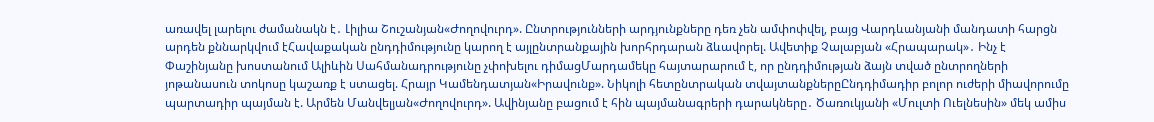առավել լարելու ժամանակն է․ Լիլիա Շուշանյան«Ժողովուրդ». Ընտրությունների արդյունքները դեռ չեն ամփոփվել, բայց Վարդևանյանի մանդատի հարցն արդեն քննարկվում էՀավաքական ընդդիմությունը կարող է այլընտրանքային խորհրդարան ձևավորել. Ավետիք Չալաբյան «Հրապարակ»․ Ինչ է Փաշինյանը խոստանում Ալիևին Սահմանադրությունը չփոխելու դիմացՄարդամեկը հայտարարում է, որ ընդդիմության ձայն տված ընտրողների յոթանասուն տոկոսը կաշառք է ստացել. Հրայր Կամենդատյան«Իրավունք». Նիկոլի հետընտրական տվայտանքներըԸնդդիմադիր բոլոր ուժերի միավորումը պարտադիր պայման է. Արմեն Մանվելյան«Ժողովուրդ». Ավինյանը բացում է հին պայմանագրերի դարակները․ Ծառուկյանի «Մուլտի Ուելնեսին» մեկ ամիս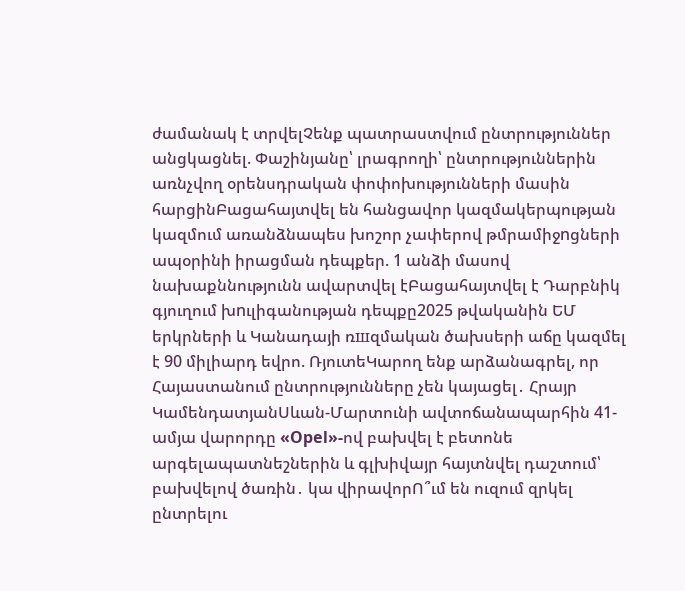ժամանակ է տրվելՉենք պատրաստվում ընտրություններ անցկացնել. Փաշինյանը՝ լրագրողի՝ ընտրություններին առնչվող օրենսդրական փոփոխությունների մասին հարցինԲացահայտվել են հանցավոր կազմակերպության կազմում առանձնապես խոշոր չափերով թմրամիջnցների ապօրինի իրացման դեպքեր. 1 անձի մասով նախաքննությունն ավարտվել էԲացահայտվել է Դարբնիկ գյուղում խnւլիգանության դեպքը2025 թվականին ԵՄ երկրների և Կանադայի ռшզմական ծախսերի աճը կազմել է 90 միլիարդ եվրո. ՌյուտեԿարող ենք արձանագրել, որ Հայաստանում ընտրությունները չեն կայացել․ Հրայր ԿամենդատյանՍևան-Մարտունի ավտոճանապարհին 41-ամյա վարորդը «Opel»-ով բախվել է բետոնե արգելապատնեշներին և գլխիվայր հայտնվել դաշտում՝ բախվելով ծառին․ կա վիրավորՈ՞ւմ են ուզում զրկել ընտրելու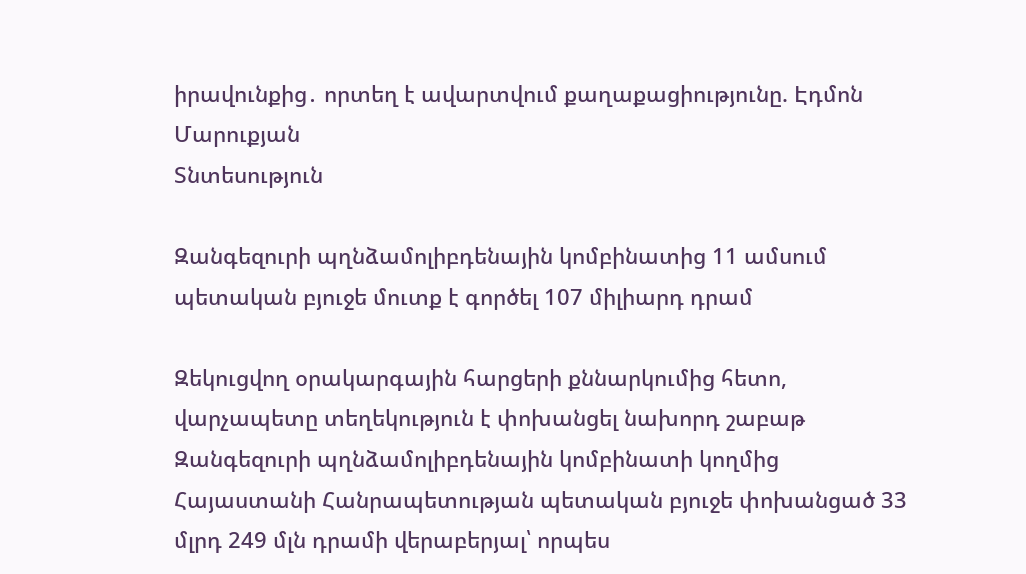իրավունքից․ որտեղ է ավարտվում քաղաքացիությունը. Էդմոն Մարուքյան
Տնտեսություն

Զանգեզուրի պղնձամոլիբդենային կոմբինատից 11 ամսում պետական բյուջե մուտք է գործել 107 միլիարդ դրամ

Զեկուցվող օրակարգային հարցերի քննարկումից հետո, վարչապետը տեղեկություն է փոխանցել նախորդ շաբաթ Զանգեզուրի պղնձամոլիբդենային կոմբինատի կողմից Հայաստանի Հանրապետության պետական բյուջե փոխանցած 33 մլրդ 249 մլն դրամի վերաբերյալ՝ որպես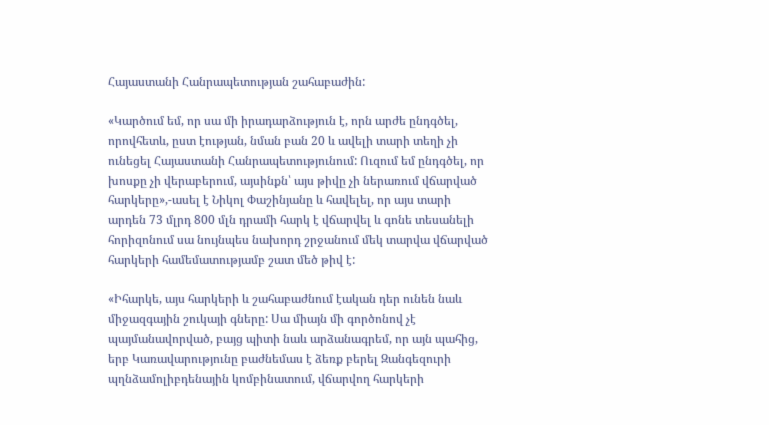Հայաստանի Հանրապետության շահաբաժին:

«Կարծում եմ, որ սա մի իրադարձություն է, որն արժե ընդգծել, որովհետև, ըստ էության, նման բան 20 և ավելի տարի տեղի չի ունեցել Հայաստանի Հանրապետությունում: Ուզում եմ ընդգծել, որ խոսքը չի վերաբերում, այսինքն՝ այս թիվը չի ներառում վճարված հարկերը»,-ասել է Նիկոլ Փաշինյանը և հավելել, որ այս տարի արդեն 73 մլրդ 800 մլն դրամի հարկ է վճարվել և գոնե տեսանելի հորիզոնում սա նույնպես նախորդ շրջանում մեկ տարվա վճարված հարկերի համեմատությամբ շատ մեծ թիվ է:

«Իհարկե, այս հարկերի և շահաբաժնում էական դեր ունեն նաև միջազգային շուկայի գները: Սա միայն մի գործոնով չէ պայմանավորված, բայց պիտի նաև արձանագրեմ, որ այն պահից, երբ Կառավարությունը բաժնեմաս է ձեռք բերել Զանգեզուրի պղնձամոլիբդենային կոմբինատում, վճարվող հարկերի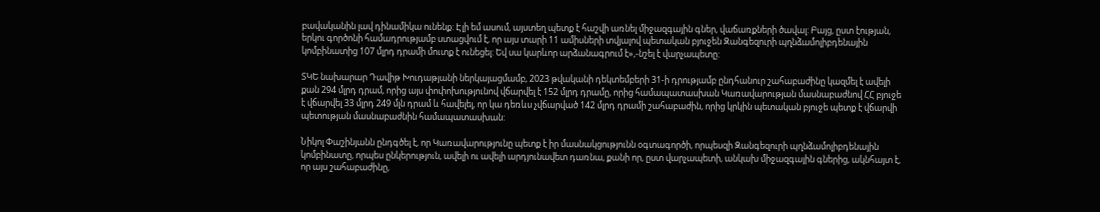բավականին լավ դինամիկա ունենք: Էլի եմ ասում, այստեղ պետք է հաշվի առնել միջազգային գներ, վաճառքների ծավալ: Բայց, ըստ էության, երկու գործոնի համադրությամբ ստացվում է, որ այս տարի 11 ամիսների տվյալով պետական բյուջեն Զանգեզուրի պղնձամոլիբդենային կոմբինատից 107 մլրդ դրամի մուտք է ունեցել: Եվ սա կարևոր արձանագրում է»,-նշել է վարչապետը:

ՏԿԵ նախարար Դավիթ Խուդաթյանի ներկայացմամբ, 2023 թվականի դեկտեմբերի 31-ի դրությամբ ընդհանուր շահաբաժինը կազմել է ավելի քան 294 մլրդ դրամ, որից այս փոփոխությունով վճարվել է 152 մլրդ դրամը, որից համապատասխան Կառավարության մասնաբաժնով ՀՀ բյուջե է վճարվել 33 մլրդ 249 մլն դրամ և հավելել, որ կա դեռևս չվճարված 142 մլրդ դրամի շահաբաժին, որից կրկին պետական բյուջե պետք է վճարվի պետության մասնաբաժնին համապատասխան:

Նիկոլ Փաշինյանն ընդգծել է, որ Կառավարությունը պետք է իր մասնակցությունն օգտագործի, որպեսզի Զանգեզուրի պղնձամոլիբդենային կոմբինատը, որպես ընկերություն, ավելի ու ավելի արդյունավետ դառնա, քանի որ, ըստ վարչապետի, անկախ միջազգային գներից, ակնհայտ է, որ այս շահաբաժինը,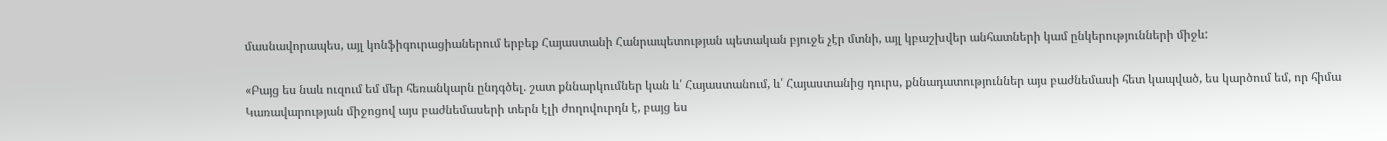մասնավորապես, այլ կոնֆիգուրացիաներում երբեք Հայաստանի Հանրապետության պետական բյուջե չէր մտնի, այլ կբաշխվեր անհատների կամ ընկերությունների միջև:

«Բայց ես նաև ուզում եմ մեր հեռանկարն ընդգծել. շատ քննարկումներ կան և՛ Հայաստանում, և՛ Հայաստանից դուրս, քննադատություններ այս բաժնեմասի հետ կապված, ես կարծում եմ, որ հիմա Կառավարության միջոցով այս բաժնեմասերի տերն էլի ժողովուրդն է, բայց ես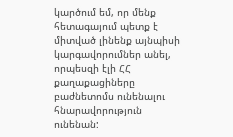կարծում եմ, որ մենք հետագայում պետք է միտված լինենք այնպիսի կարգավորումներ անել, որպեսզի էլի ՀՀ քաղաքացիները բաժնետոմս ունենալու հնարավորություն ունենան: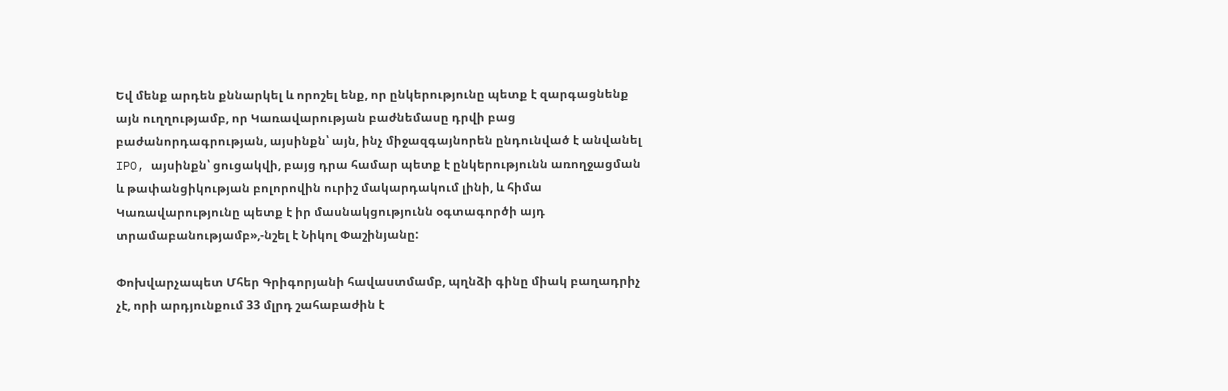Եվ մենք արդեն քննարկել և որոշել ենք, որ ընկերությունը պետք է զարգացնենք այն ուղղությամբ, որ Կառավարության բաժնեմասը դրվի բաց բաժանորդագրության, այսինքն՝ այն, ինչ միջազգայնորեն ընդունված է անվանել IPO, այսինքն՝ ցուցակվի, բայց դրա համար պետք է ընկերությունն առողջացման և թափանցիկության բոլորովին ուրիշ մակարդակում լինի, և հիմա Կառավարությունը պետք է իր մասնակցությունն օգտագործի այդ տրամաբանությամբ»,-նշել է Նիկոլ Փաշինյանը:

Փոխվարչապետ Մհեր Գրիգորյանի հավաստմամբ, պղնձի գինը միակ բաղադրիչ չէ, որի արդյունքում 33 մլրդ շահաբաժին է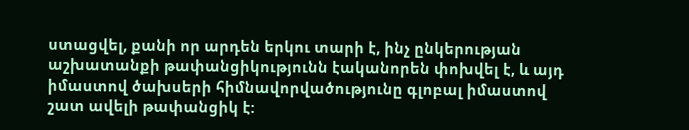ստացվել, քանի որ արդեն երկու տարի է, ինչ ընկերության աշխատանքի թափանցիկությունն էականորեն փոխվել է, և այդ իմաստով ծախսերի հիմնավորվածությունը գլոբալ իմաստով շատ ավելի թափանցիկ է: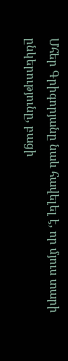Մհեր Գրիգորյանը նաև հավելել է, որ մյուս տարի ընկերությունը, բացի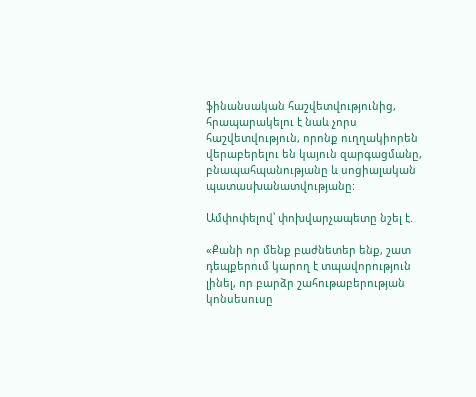ֆինանսական հաշվետվությունից, հրապարակելու է նաև չորս հաշվետվություն, որոնք ուղղակիորեն վերաբերելու են կայուն զարգացմանը, բնապահպանությանը և սոցիալական պատասխանատվությանը:

Ամփոփելով՝ փոխվարչապետը նշել է.

«Քանի որ մենք բաժնետեր ենք, շատ դեպքերում կարող է տպավորություն լինել, որ բարձր շահութաբերության կոնսեսուսը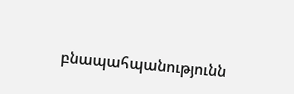բնապահպանությունն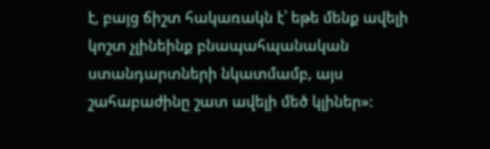է, բայց ճիշտ հակառակն է՝ եթե մենք ավելի կոշտ չլինեինք բնապահպանական ստանդարտների նկատմամբ, այս շահաբաժինը շատ ավելի մեծ կլիներ»: